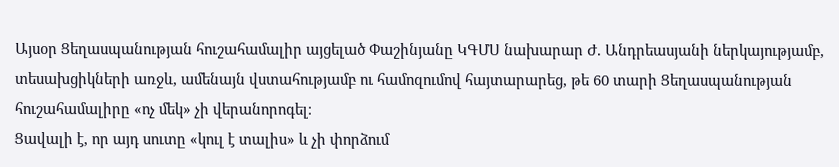Այսօր Ցեղասպանության հուշահամալիր այցելած Փաշինյանը ԿԳՄՍ նախարար Ժ. Անդրեասյանի ներկայությամբ, տեսախցիկների առջև, ամենայն վստահությամբ ու համոզումով հայտարարեց, թե 60 տարի Ցեղասպանության հուշահամալիրը «ոչ մեկ» չի վերանորոգել։
Ցավալի է, որ այդ սուտը «կուլ է տալիս» և չի փորձում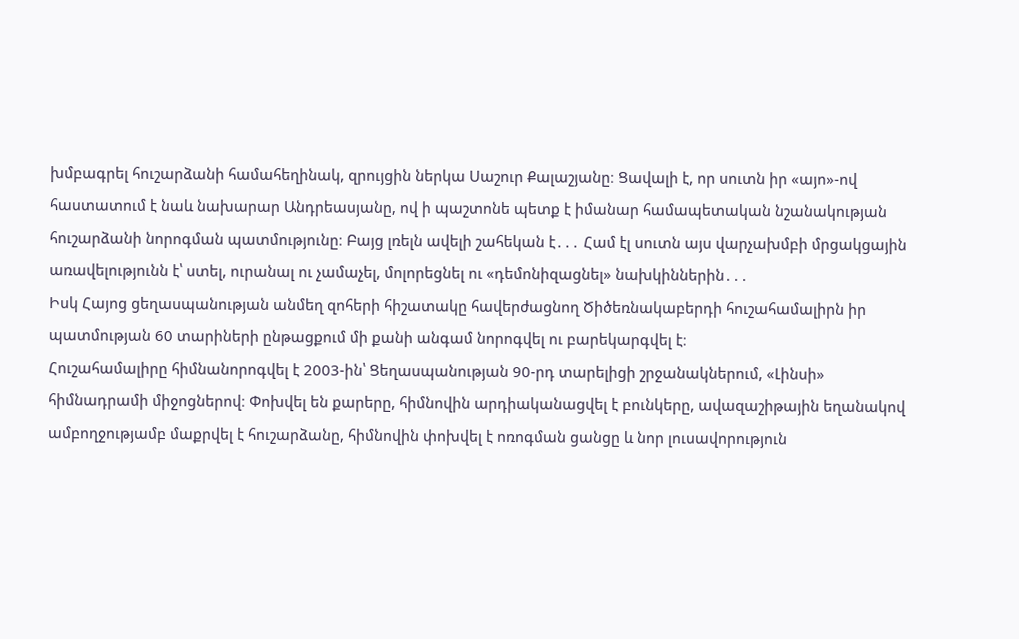խմբագրել հուշարձանի համահեղինակ, զրույցին ներկա Սաշուր Քալաշյանը։ Ցավալի է, որ սուտն իր «այո»-ով հաստատում է նաև նախարար Անդրեասյանը, ով ի պաշտոնե պետք է իմանար համապետական նշանակության հուշարձանի նորոգման պատմությունը։ Բայց լռելն ավելի շահեկան է․․․ Համ էլ սուտն այս վարչախմբի մրցակցային առավելությունն է՝ ստել, ուրանալ ու չամաչել, մոլորեցնել ու «դեմոնիզացնել» նախկիններին․․․
Իսկ Հայոց ցեղասպանության անմեղ զոհերի հիշատակը հավերժացնող Ծիծեռնակաբերդի հուշահամալիրն իր պատմության 60 տարիների ընթացքում մի քանի անգամ նորոգվել ու բարեկարգվել է։
Հուշահամալիրը հիմնանորոգվել է 2003-ին՝ Ցեղասպանության 90-րդ տարելիցի շրջանակներում, «Լինսի» հիմնադրամի միջոցներով։ Փոխվել են քարերը, հիմնովին արդիականացվել է բունկերը, ավազաշիթային եղանակով ամբողջությամբ մաքրվել է հուշարձանը, հիմնովին փոխվել է ոռոգման ցանցը և նոր լուսավորություն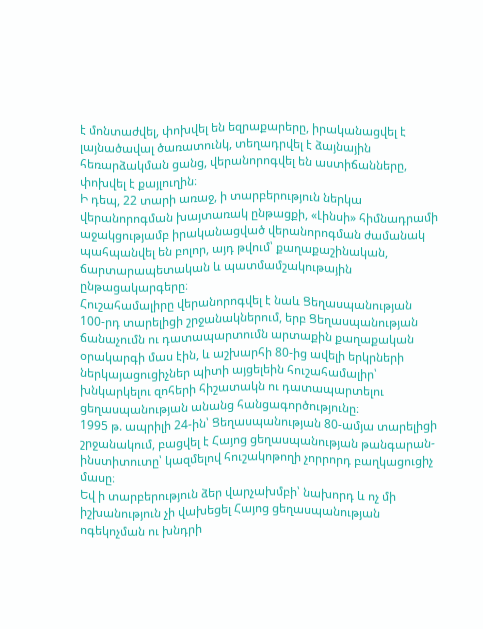է մոնտաժվել, փոխվել են եզրաքարերը, իրականացվել է լայնածավալ ծառատունկ, տեղադրվել է ձայնային հեռարձակման ցանց, վերանորոգվել են աստիճանները, փոխվել է քայլուղին։
Ի դեպ, 22 տարի առաջ, ի տարբերություն ներկա վերանորոգման խայտառակ ընթացքի, «Լինսի» հիմնադրամի աջակցությամբ իրականացված վերանորոգման ժամանակ պահպանվել են բոլոր, այդ թվում՝ քաղաքաշինական, ճարտարապետական և պատմամշակութային ընթացակարգերը։
Հուշահամալիրը վերանորոգվել է նաև Ցեղասպանության 100-րդ տարելիցի շրջանակներում, երբ Ցեղասպանության ճանաչումն ու դատապարտումն արտաքին քաղաքական օրակարգի մաս էին, և աշխարհի 80-ից ավելի երկրների ներկայացուցիչներ պիտի այցելեին հուշահամալիր՝ խնկարկելու զոհերի հիշատակն ու դատապարտելու ցեղասպանության անանց հանցագործությունը։
1995 թ. ապրիլի 24-ին՝ Ցեղասպանության 80-ամյա տարելիցի շրջանակում, բացվել է Հայոց ցեղասպանության թանգարան-ինստիտուտը՝ կազմելով հուշակոթողի չորրորդ բաղկացուցիչ մասը։
Եվ ի տարբերություն ձեր վարչախմբի՝ նախորդ և ոչ մի իշխանություն չի վախեցել Հայոց ցեղասպանության ոգեկոչման ու խնդրի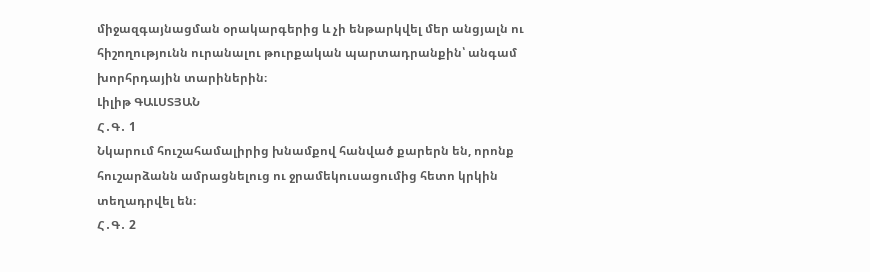միջազգայնացման օրակարգերից և չի ենթարկվել մեր անցյալն ու հիշողությունն ուրանալու թուրքական պարտադրանքին՝ անգամ խորհրդային տարիներին։
Լիլիթ ԳԱԼՍՏՅԱՆ
Հ․Գ․ 1
Նկարում հուշահամալիրից խնամքով հանված քարերն են, որոնք հուշարձանն ամրացնելուց ու ջրամեկուսացումից հետո կրկին տեղադրվել են։
Հ․Գ․ 2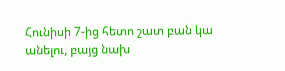Հունիսի 7-ից հետո շատ բան կա անելու, բայց նախ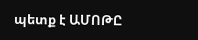պետք է ԱՄՈԹԸ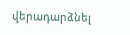վերադարձնել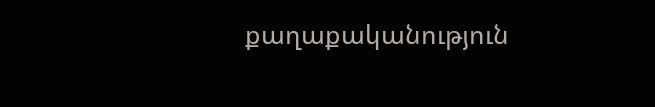քաղաքականություն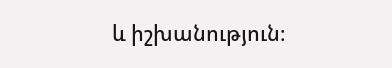և իշխանություն։